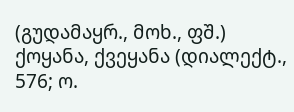(გუდამაყრ., მოხ., ფშ.) ქოყანა, ქვეყანა (დიალექტ., 576; ო.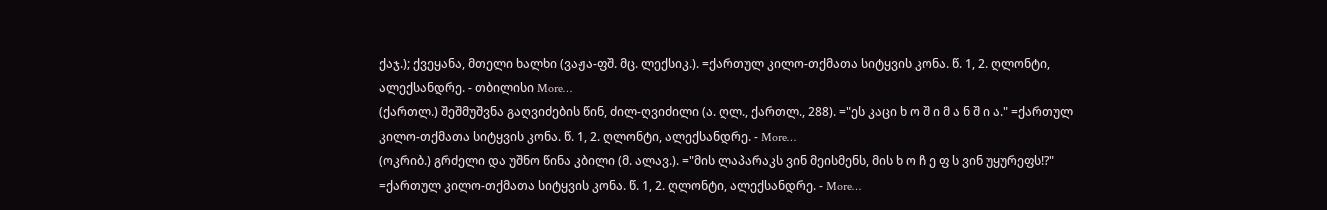ქაჯ.); ქვეყანა, მთელი ხალხი (ვაჟა-ფშ. მც. ლექსიკ.). =ქართულ კილო-თქმათა სიტყვის კონა. წ. 1, 2. ღლონტი, ალექსანდრე. - თბილისი More…
(ქართლ.) შეშმუშვნა გაღვიძების წინ, ძილ-ღვიძილი (ა. ღლ., ქართლ., 288). ="ეს კაცი ხ ო შ ი მ ა ნ შ ი ა." =ქართულ კილო-თქმათა სიტყვის კონა. წ. 1, 2. ღლონტი, ალექსანდრე. - More…
(ოკრიბ.) გრძელი და უშნო წინა კბილი (მ. ალავ.). ="მის ლაპარაკს ვინ მეისმენს, მის ხ ო ჩ ე ფ ს ვინ უყურეფს!?" =ქართულ კილო-თქმათა სიტყვის კონა. წ. 1, 2. ღლონტი, ალექსანდრე. - More…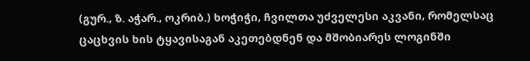(გურ., ზ. აჭარ., ოკრიბ.) ხოჭიჭი, ჩვილთა უძველესი აკვანი, რომელსაც ცაცხვის ხის ტყავისაგან აკეთებდნენ და მშობიარეს ლოგინში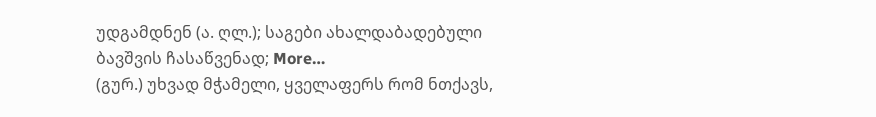უდგამდნენ (ა. ღლ.); საგები ახალდაბადებული ბავშვის ჩასაწვენად; More…
(გურ.) უხვად მჭამელი, ყველაფერს რომ ნთქავს,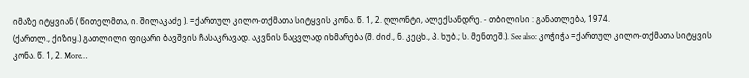იმაზე იტყვიან ( წითელმთა, ი. შილაკაძე ). =ქართულ კილო-თქმათა სიტყვის კონა. წ. 1, 2. ღლონტი, ალექსანდრე. - თბილისი : განათლება, 1974.
(ქართლ., ქიზიყ.) გათლილი ფიცარი ბავშვის ჩასაკრავად. აკვნის ნაცვლად იხმარება (შ. ძიძ., ნ. კეცხ., პ. ხუბ.; ს. მენთეშ.). See also: კოჭიჭა =ქართულ კილო-თქმათა სიტყვის კონა. წ. 1, 2. More…